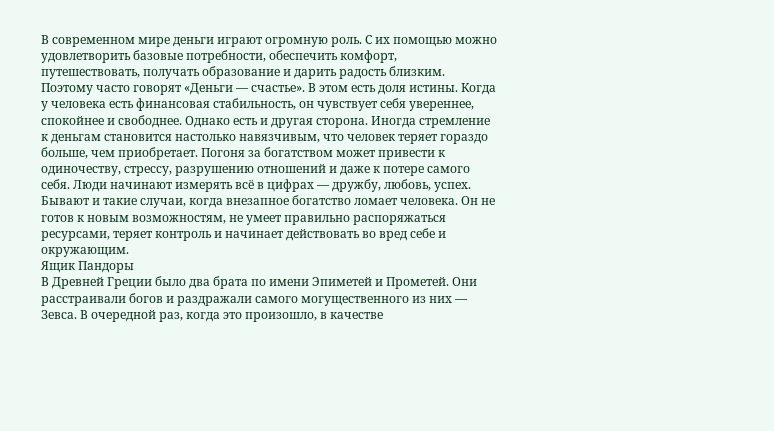В современном мире деньги играют огромную роль. С их помощью можно удовлетворить базовые потребности, обеспечить комфорт, путешествовать, получать образование и дарить радость близким. Поэтому часто говорят «Деньги — счастье». В этом есть доля истины. Когда у человека есть финансовая стабильность, он чувствует себя увереннее, спокойнее и свободнее. Однако есть и другая сторона. Иногда стремление к деньгам становится настолько навязчивым, что человек теряет гораздо больше, чем приобретает. Погоня за богатством может привести к одиночеству, стрессу, разрушению отношений и даже к потере самого себя. Люди начинают измерять всё в цифрах — дружбу, любовь, успех. Бывают и такие случаи, когда внезапное богатство ломает человека. Он не готов к новым возможностям, не умеет правильно распоряжаться ресурсами, теряет контроль и начинает действовать во вред себе и окружающим.
Ящик Пандоры
В Древней Греции было два брата по имени Эпиметей и Прометей. Они расстраивали богов и раздражали самого могущественного из них — Зевса. В очередной раз, когда это произошло, в качестве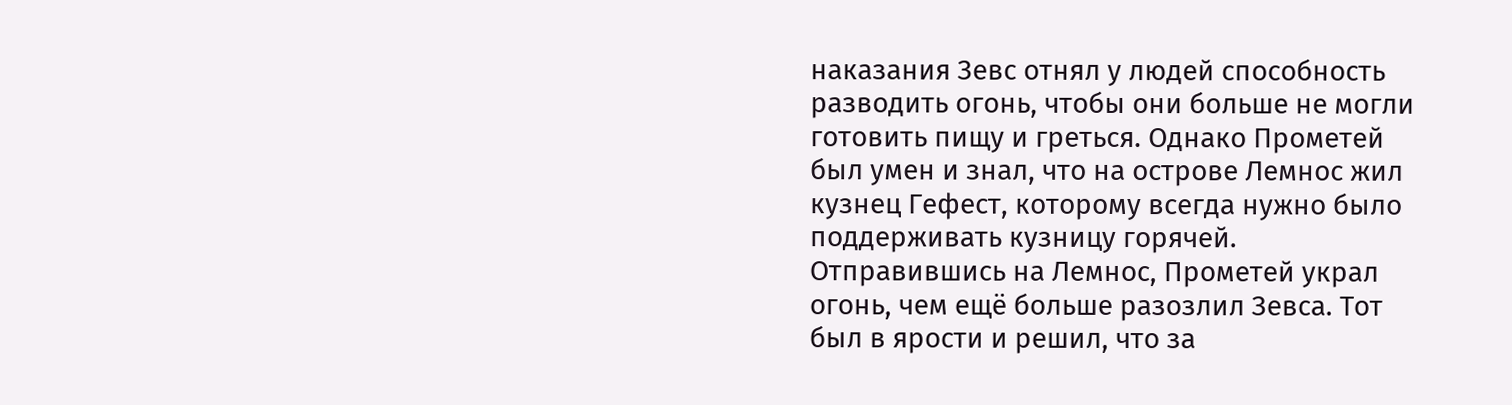наказания Зевс отнял у людей способность разводить огонь, чтобы они больше не могли готовить пищу и греться. Однако Прометей был умен и знал, что на острове Лемнос жил кузнец Гефест, которому всегда нужно было поддерживать кузницу горячей. Отправившись на Лемнос, Прометей украл огонь, чем ещё больше разозлил Зевса. Тот был в ярости и решил, что за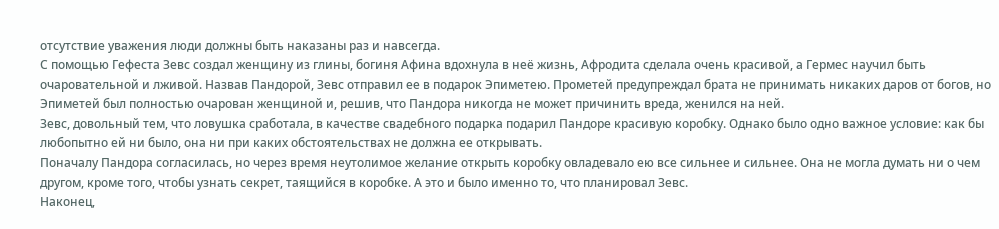отсутствие уважения люди должны быть наказаны раз и навсегда.
С помощью Гефеста Зевс создал женщину из глины, богиня Афина вдохнула в неё жизнь, Афродита сделала очень красивой, а Гермес научил быть очаровательной и лживой. Назвав Пандорой, Зевс отправил ее в подарок Эпиметею. Прометей предупреждал брата не принимать никаких даров от богов, но Эпиметей был полностью очарован женщиной и, решив, что Пандора никогда не может причинить вреда, женился на ней.
Зевс, довольный тем, что ловушка сработала, в качестве свадебного подарка подарил Пандоре красивую коробку. Однако было одно важное условие: как бы любопытно ей ни было, она ни при каких обстоятельствах не должна ее открывать.
Поначалу Пандора согласилась, но через время неутолимое желание открыть коробку овладевало ею все сильнее и сильнее. Она не могла думать ни о чем другом, кроме того, чтобы узнать секрет, таящийся в коробке. А это и было именно то, что планировал Зевс.
Наконец,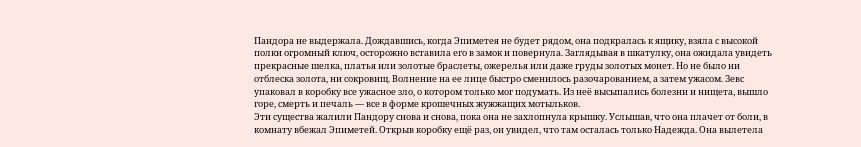Пандора не выдержала. Дождавшись, когда Эпиметея не будет рядом, она подкралась к ящику, взяла с высокой полки огромный ключ, осторожно вставила его в замок и повернула. Заглядывая в шкатулку, она ожидала увидеть прекрасные шелка, платья или золотые браслеты, ожерелья или даже груды золотых монет. Но не было ни отблеска золота, ни сокровищ. Волнение на ее лице быстро сменилось разочарованием, а затем ужасом. Зевс упаковал в коробку все ужасное зло, о котором только мог подумать. Из неё высыпались болезни и нищета, вышло горе, смерть и печаль — все в форме крошечных жужжащих мотыльков.
Эти существа жалили Пандору снова и снова, пока она не захлопнула крышку. Услышав, что она плачет от боли, в комнату вбежал Эпиметей. Открыв коробку ещё раз, он увидел, что там осталась только Надежда. Она вылетела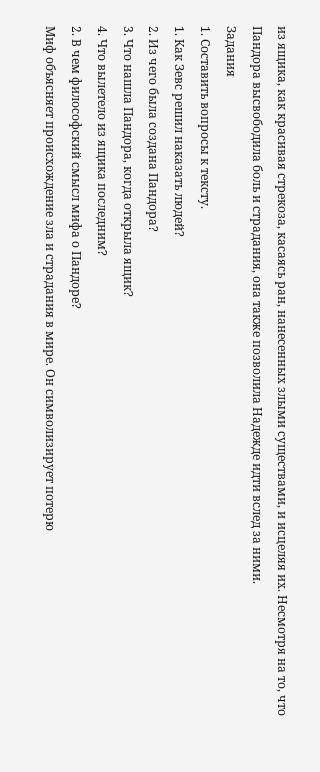из ящика, как красивая стрекоза, касаясь ран, нанесенных злыми существами, и исцеляя их. Несмотря на то, что Пандора высвободила боль и страдания, она также позволила Надежде идти вслед за ними.
Задания
1. Составить вопросы к тексту.
1. Как Зевс решил наказать людей?
2. Из чего была создана Пандора?
3. Что нашла Пандора, когда открыла ящик?
4. Что вылетело из ящика последним?
2. В чем философский смысл мифа о Пандоре?
Миф объясняет происхождение зла и страдания в мире. Он символизирует потерю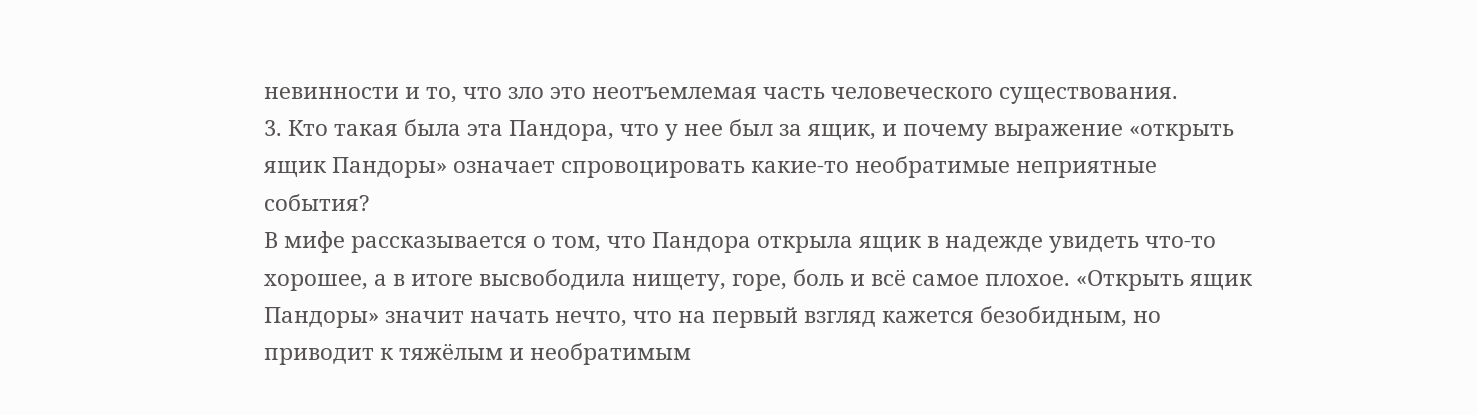невинности и то, что зло это неотъемлемая часть человеческого существования.
3. Кто такая была эта Пандора, что у нее был за ящик, и почему выражение «открыть ящик Пандоры» означает спровоцировать какие-то необратимые неприятные события?
В мифе рассказывается о том, что Пандора открыла ящик в надежде увидеть что-то хорошее, а в итоге высвободила нищету, горе, боль и всё самое плохое. «Открыть ящик Пандоры» значит начать нечто, что на первый взгляд кажется безобидным, но приводит к тяжёлым и необратимым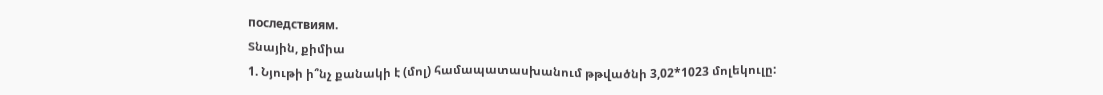последствиям.
Տնային, քիմիա
1. Նյութի ի՞նչ քանակի է (մոլ) համապատասխանում թթվածնի 3,02*1023 մոլեկուլը: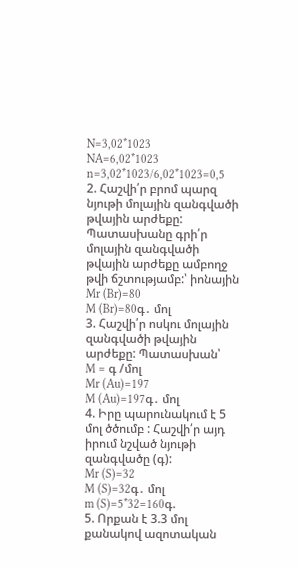N=3,02*1023
NA=6,02*1023
n=3,02*1023/6,02*1023=0,5
2. Հաշվի՛ր բրոմ պարզ նյութի մոլային զանգվածի թվային արժեքը: Պատասխանը գրի՛ր մոլային զանգվածի թվային արժեքը ամբողջ թվի ճշտությամբ:՝ իոնային
Mr (Br)=80
M (Br)=80գ․ մոլ
3. Հաշվի՛ր ոսկու մոլային զանգվածի թվային արժեքը: Պատասխան՝
M = գ /մոլ
Mr (Au)=197
M (Au)=197գ․ մոլ
4. Իրը պարունակում է 5 մոլ ծծումբ : Հաշվի՛ր այդ իրում նշված նյութի զանգվածը (գ):
Mr (S)=32
M (S)=32գ․ մոլ
m (S)=5*32=160գ.
5. Որքան է 3.3 մոլ քանակով ազոտական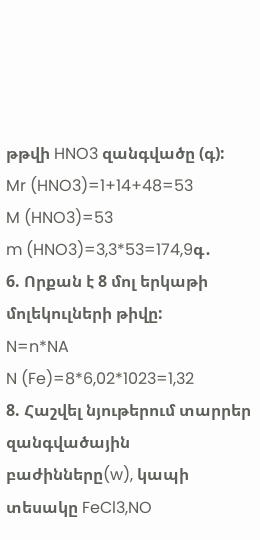թթվի HNO3 զանգվածը (գ):
Mr (HNO3)=1+14+48=53
M (HNO3)=53
m (HNO3)=3,3*53=174,9գ․
6. Որքան է 8 մոլ երկաթի մոլեկուլների թիվը:
N=n*NA
N (Fe)=8*6,02*1023=1,32
8. Հաշվել նյութերում տարրեր զանգվածային բաժինները(w), կապի տեսակը FeCl3,NO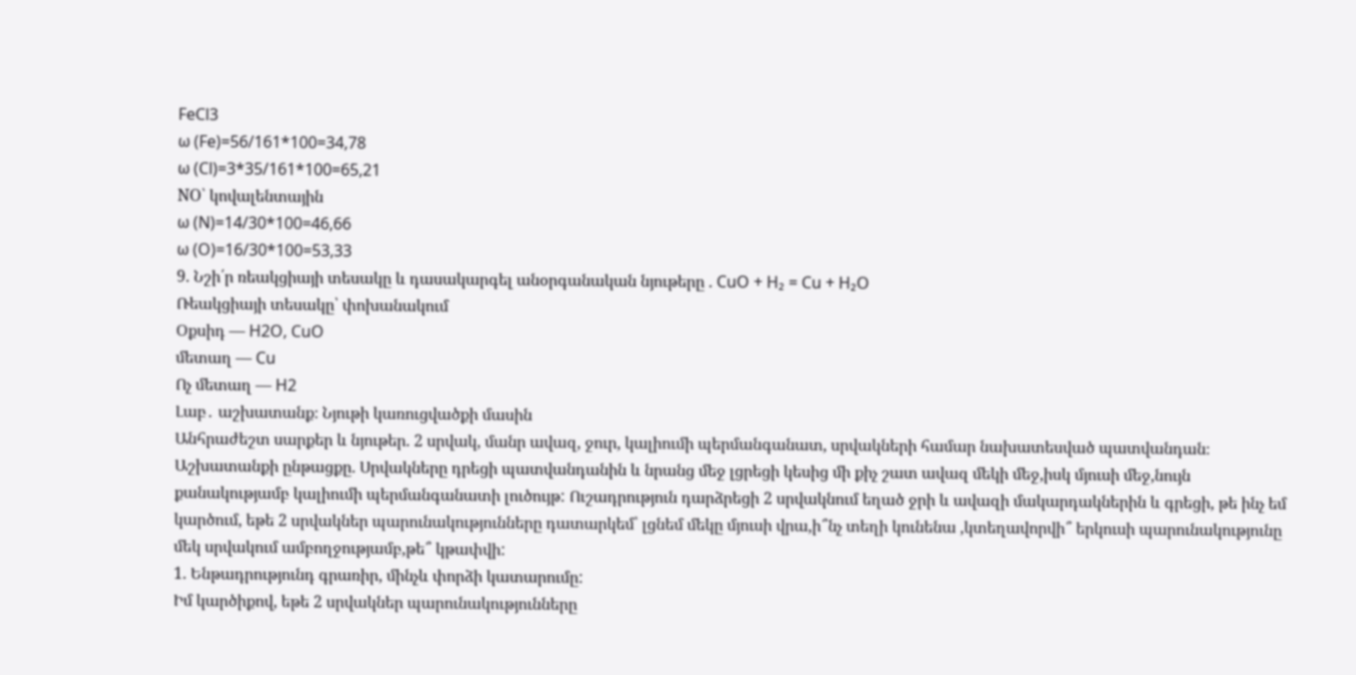FeCl3
ω (Fe)=56/161*100=34,78
ω (Cl)=3*35/161*100=65,21
NO՝ կովալենտային
ω (N)=14/30*100=46,66
ω (O)=16/30*100=53,33
9. Նշի՛ր ռեակցիայի տեսակը և դասակարգել անօրգանական նյութերը . CuO + H₂ = Cu + H₂O
Ռեակցիայի տեսակը՝ փոխանակում
Օքսիդ — H2O, CuO
մետաղ — Cu
Ոչ մետաղ — H2
Լաբ․ աշխատանք։ Նյութի կառուցվածքի մասին
Անհրաժեշտ սարքեր և նյութեր. 2 սրվակ, մանր ավազ, ջուր, կալիումի պերմանգանատ, սրվակների համար նախատեսված պատվանդան։
Աշխատանքի ընթացքը. Սրվակները դրեցի պատվանդանին և նրանց մեջ լցրեցի կեսից մի քիչ շատ ավազ մեկի մեջ,իսկ մյուսի մեջ,նույն քանակությամբ կալիումի պերմանգանատի լուծույթ: Ուշադրություն դարձրեցի 2 սրվակնում եղած ջրի և ավազի մակարդակներին և գրեցի, թե ինչ եմ կարծում, եթե 2 սրվակներ պարունակությունները դատարկեմ՝ լցնեմ մեկը մյուսի վրա,ի՞նչ տեղի կունենա ,կտեղավորվի՞ երկուսի պարունակությունը մեկ սրվակում ամբողջությամբ,թե՞ կթափվի:
1. Ենթադրությունդ գրառիր, մինչև փորձի կատարումը:
Իմ կարծիքով, եթե 2 սրվակներ պարունակությունները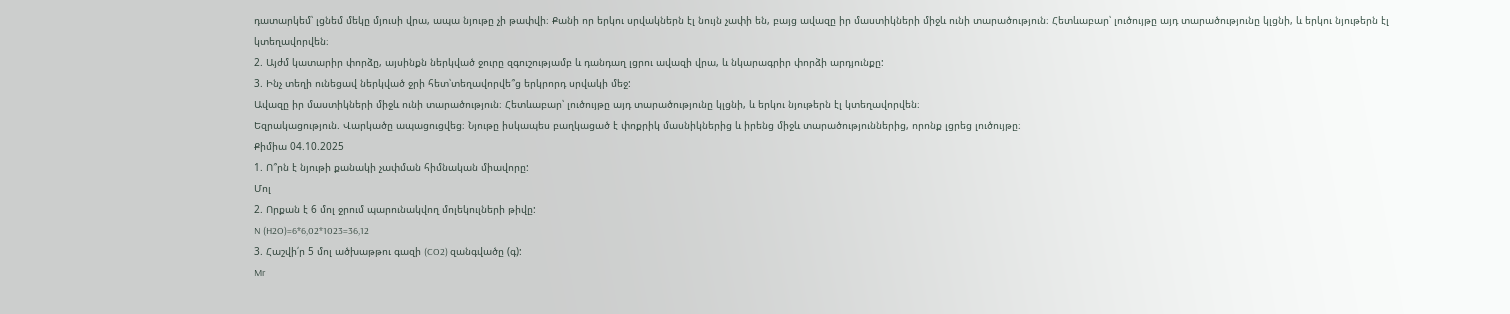դատարկեմ՝ լցնեմ մեկը մյուսի վրա, ապա նյութը չի թափվի։ Քանի որ երկու սրվակներն էլ նույն չափի են, բայց ավազը իր մաստիկների միջև ունի տարածություն։ Հետևաբար՝ լուծույթը այդ տարածությունը կլցնի, և երկու նյութերն էլ կտեղավորվեն։
2. Այժմ կատարիր փորձը, այսինքն ներկված ջուրը զգուշությամբ և դանդաղ լցրու ավազի վրա, և նկարագրիր փորձի արդյունքը:
3. Ինչ տեղի ունեցավ ներկված ջրի հետ՝տեղավորվե՞ց երկրորդ սրվակի մեջ:
Ավազը իր մաստիկների միջև ունի տարածություն։ Հետևաբար՝ լուծույթը այդ տարածությունը կլցնի, և երկու նյութերն էլ կտեղավորվեն։
Եզրակացություն. Վարկածը ապացուցվեց։ Նյութը իսկապես բաղկացած է փոքրիկ մասնիկներից և իրենց միջև տարածություններից, որոնք լցրեց լուծույթը։
Քիմիա 04.10.2025
1. Ո՞րն է նյութի քանակի չափման հիմնական միավորը:
Մոլ
2. Որքան է 6 մոլ ջրում պարունակվող մոլեկուլների թիվը:
N (H2O)=6*6,02*1023=36,12
3. Հաշվի՛ր 5 մոլ ածխաթթու գազի (CO2) զանգվածը (գ):
Mr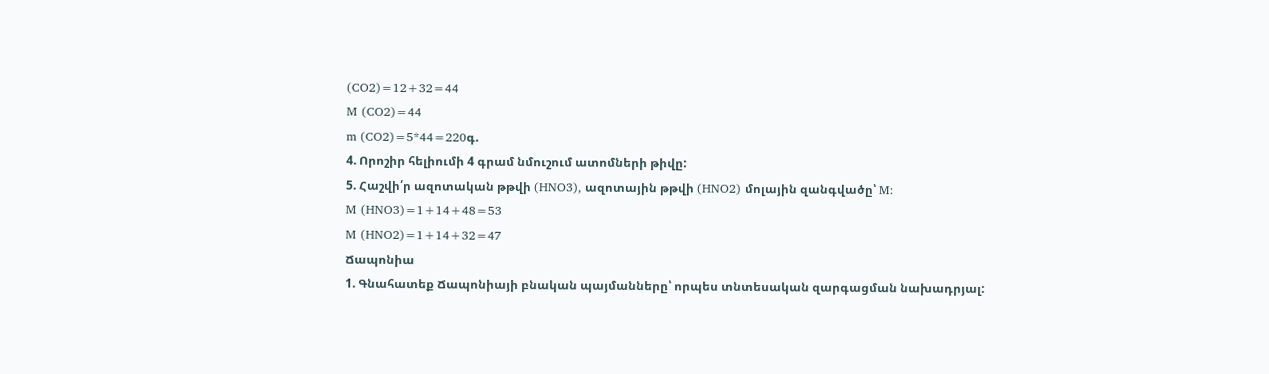(CO2)=12+32=44
M (CO2)=44
m (CO2)=5*44=220գ.
4. Որոշիր հելիումի 4 գրամ նմուշում ատոմների թիվը:
5. Հաշվի՛ր ազոտական թթվի (HNO3), ազոտային թթվի (HNO2) մոլային զանգվածը՝ M:
M (HNO3)=1+14+48=53
M (HNO2)=1+14+32=47
Ճապոնիա
1. Գնահատեք Ճապոնիայի բնական պայմանները՝ որպես տնտեսական զարգացման նախադրյալ: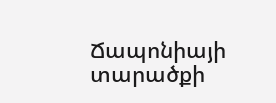Ճապոնիայի տարածքի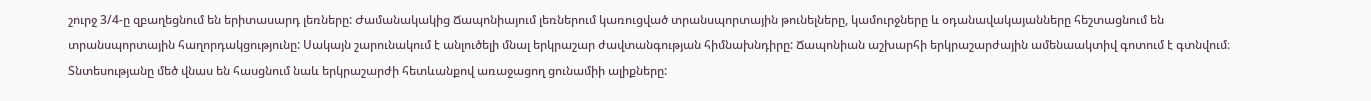շուրջ 3/4-ը զբաղեցնում են երիտասարդ լեռները: Ժամանակակից Ճապոնիայում լեռներում կառուցված տրանսպորտային թունելները, կամուրջները և օդանավակայանները հեշտացնում են տրանսպորտային հաղորդակցությունը: Սակայն շարունակում է անլուծելի մնալ երկրաշար ժավտանգության հիմնախնդիրը: Ճապոնիան աշխարհի երկրաշարժային ամենաակտիվ գոտում է գտնվում։ Տնտեսությանը մեծ վնաս են հասցնում նաև երկրաշարժի հետևանքով առաջացող ցունամիի ալիքները: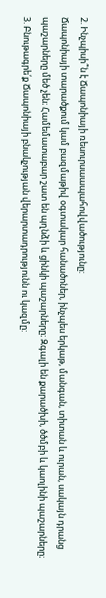2. Ինչպիսի՞ն է Ճապոնիայի ռեսուրսաապահովվածությունը:
Ճապոնիայի տարածքում կամ բազմաթիվ օգտակար հանածոներ, ինչպես երկաթ, մանգան, տիտան և ուրան, սակայն դրանց պաշարները մեծ չեն։ Համեմատաբար շատ են պղնձի և ցինկի պաշարները։ Զգալի են քարածխի, ծծմբի և կաոլինի պաշարները։
3. Բնութագրե՛ք Ճապոնիայի բնակչության վերարտադրությունն ու կազմը: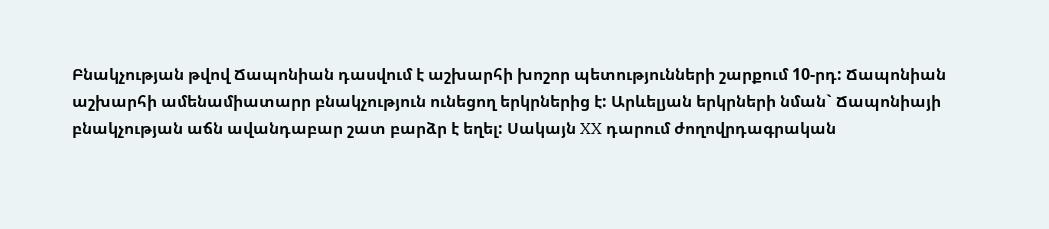Բնակչության թվով Ճապոնիան դասվում է աշխարհի խոշոր պետությունների շարքում 10-րդ: Ճապոնիան աշխարհի ամենամիատարր բնակչություն ունեցող երկրներից է: Արևելյան երկրների նման` Ճապոնիայի բնակչության աճն ավանդաբար շատ բարձր է եղել: Սակայն XX դարում ժողովրդագրական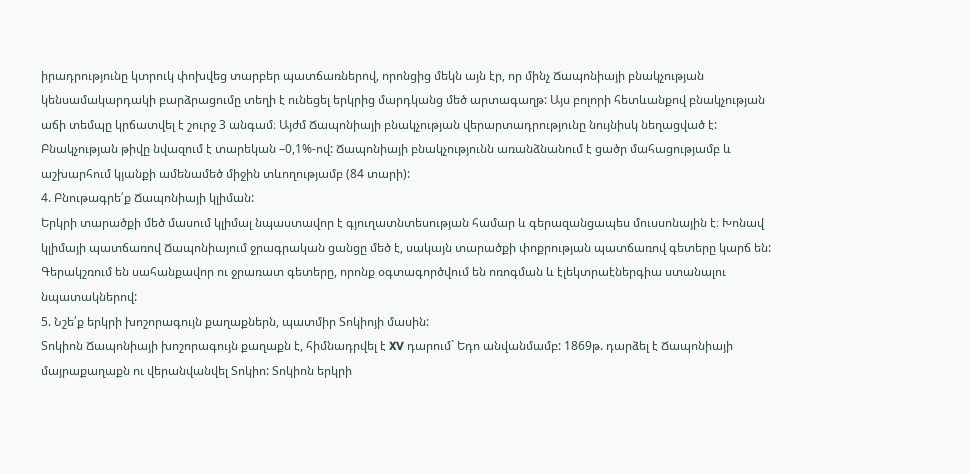իրադրությունը կտրուկ փոխվեց տարբեր պատճառներով, որոնցից մեկն այն էր, որ մինչ Ճապոնիայի բնակչության կենսամակարդակի բարձրացումը տեղի է ունեցել երկրից մարդկանց մեծ արտագաղթ: Այս բոլորի հետևանքով բնակչության աճի տեմպը կրճատվել է շուրջ 3 անգամ։ Այժմ Ճապոնիայի բնակչության վերարտադրությունը նույնիսկ նեղացված է: Բնակչության թիվը նվազում է տարեկան –0,1%-ով: Ճապոնիայի բնակչությունն առանձնանում է ցածր մահացությամբ և աշխարհում կյանքի ամենամեծ միջին տևողությամբ (84 տարի):
4. Բնութագրե՛ք Ճապոնիայի կլիման:
Երկրի տարածքի մեծ մասում կլիմալ նպաստավոր է գյուղատնտեսության համար և գերազանցապես մուսսոնային է։ Խոնավ կլիմայի պատճառով Ճապոնիայում ջրագրական ցանցը մեծ է, սակայն տարածքի փոքրության պատճառով գետերը կարճ են: Գերակշռում են սահանքավոր ու ջրառատ գետերը, որոնք օգտագործվում են ոռոգման և էլեկտրաէներգիա ստանալու նպատակներով:
5. Նշե՛ք երկրի խոշորագույն քաղաքներն, պատմիր Տոկիոյի մասին:
Տոկիոն Ճապոնիայի խոշորագույն քաղաքն է, հիմնադրվել է XV դարում` Եդո անվանմամբ: 1869թ. դարձել է Ճապոնիայի մայրաքաղաքն ու վերանվանվել Տոկիո: Տոկիոն երկրի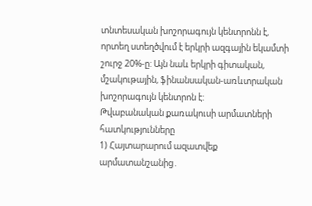տնտեսական խոշորագույն կենտրոնն է, որտեղ ստեղծվում է երկրի ազգային եկամտի շուրջ 20%-ը: Այն նաև երկրի գիտական, մշակութային, ֆինանսական-առևտրական խոշորագույն կենտրոն է:
Թվաբանական քառակուսի արմատների հատկությունները
1) Հայտարարում ազատվեք արմատանշանից․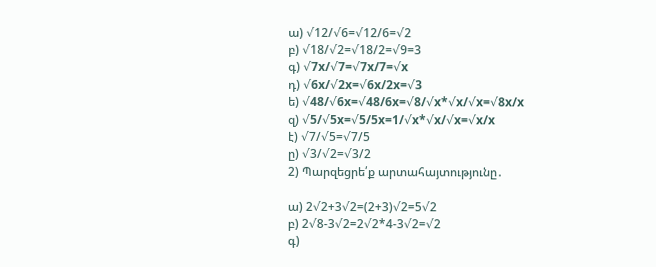ա) √12/√6=√12/6=√2
բ) √18/√2=√18/2=√9=3
գ) √7x/√7=√7x/7=√x
դ) √6x/√2x=√6x/2x=√3
ե) √48/√6x=√48/6x=√8/√x*√x/√x=√8x/x
զ) √5/√5x=√5/5x=1/√x*√x/√x=√x/x
է) √7/√5=√7/5
ը) √3/√2=√3/2
2) Պարզեցրե՛ք արտահայտությունը․

ա) 2√2+3√2=(2+3)√2=5√2
բ) 2√8-3√2=2√2*4-3√2=√2
գ)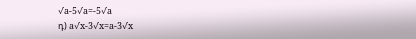√a-5√a=-5√a
դ) a√x-3√x=a-3√x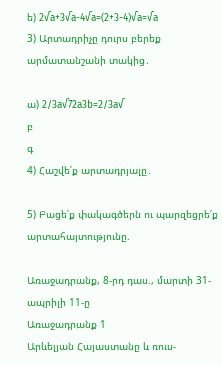ե) 2√a+3√a-4√a=(2+3-4)√a=√a
3) Արտադրիչը դուրս բերեք արմատանշանի տակից․

ա) 2/3a√72a3b=2/3a√
բ
գ
4) Հաշվե՛ք արտադրյալը․

5) Բացե՛ք փակագծերն ու պարզեցրե՛ք արտահայտությունը.

Առաջադրանք, 8-րդ դաս., մարտի 31-ապրիլի 11-ը
Առաջադրանք 1
Արևելյան Հայաստանը և ռուս-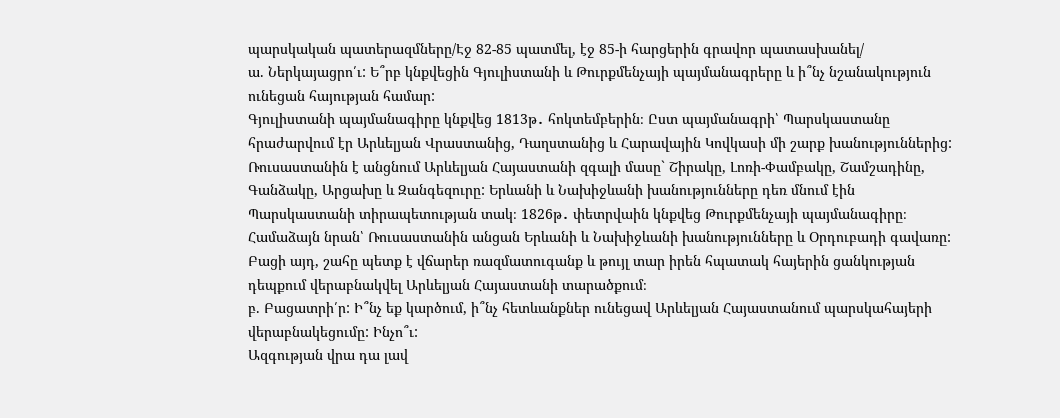պարսկական պատերազմները/Էջ 82-85 պատմել, էջ 85-ի հարցերին գրավոր պատասխանել/
ա. Ներկայացրո՛ւ: Ե՞րբ կնքվեցին Գյուլիստանի և Թուրքմենչայի պայմանագրերը և ի՞նչ նշանակություն ունեցան հայության համար:
Գյուլիստանի պայմանագիրը կնքվեց 1813թ․ հոկտեմբերին։ Ըստ պայմանագրի՝ Պարսկաստանը հրաժարվում էր Արևելյան Վրաստանից, Դաղստանից և Հարավային Կովկասի մի շարք խանություններից: Ռուսաստանին է անցնում Արևելյան Հայաստանի զգալի մասը` Շիրակը, Լոռի-Փամբակը, Շամշադինը, Գանձակը, Արցախը և Զանգեզուրը: Երևանի և Նախիջևանի խանությունները դեռ մնում էին Պարսկաստանի տիրապետության տակ։ 1826թ․ փետրվաին կնքվեց Թուրքմենչայի պայմանագիրը։ Համաձայն նրան՝ Ռուսաստանին անցան Երևանի և Նախիջևանի խանությունները և Օրդուբադի գավառը: Բացի այդ, շահը պետք է վճարեր ռազմատուգանք և թույլ տար իրեն հպատակ հայերին ցանկության դեպքում վերաբնակվել Արևելյան Հայաստանի տարածքում։
բ. Բացատրի՛ր: Ի՞նչ եք կարծում, ի՞նչ հետևանքներ ունեցավ Արևելյան Հայաստանում պարսկահայերի վերաբնակեցումը: Ինչո՞ւ:
Ազգության վրա դա լավ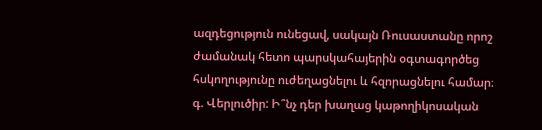ազդեցություն ունեցավ, սակայն Ռուսաստանը որոշ ժամանակ հետո պարսկահայերին օգտագործեց հսկողությունը ուժեղացնելու և հզորացնելու համար։
գ. Վերլուծիր: Ի՞նչ դեր խաղաց կաթողիկոսական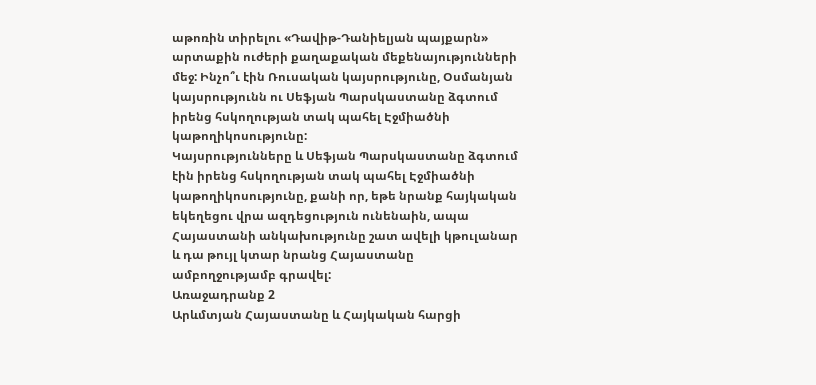աթոռին տիրելու «Դավիթ-Դանիելյան պայքարն» արտաքին ուժերի քաղաքական մեքենայությունների մեջ: Ինչո՞ւ էին Ռուսական կայսրությունը, Օսմանյան կայսրությունն ու Սեֆյան Պարսկաստանը ձգտում իրենց հսկողության տակ պահել Էջմիածնի կաթողիկոսությունը:
Կայսրությունները և Սեֆյան Պարսկաստանը ձգտում էին իրենց հսկողության տակ պահել Էջմիածնի կաթողիկոսությունը, քանի որ, եթե նրանք հայկական եկեղեցու վրա ազդեցություն ունենաին, ապա Հայաստանի անկախությունը շատ ավելի կթուլանար և դա թույլ կտար նրանց Հայաստանը ամբողջությամբ գրավել:
Առաջադրանք 2
Արևմտյան Հայաստանը և Հայկական հարցի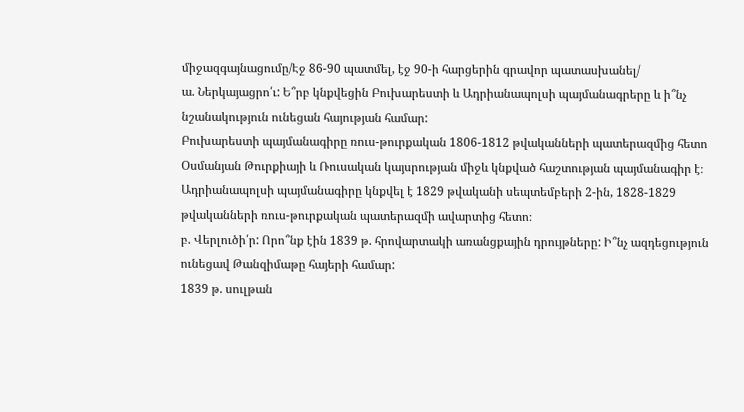միջազգայնացումը/Էջ 86-90 պատմել, էջ 90-ի հարցերին գրավոր պատասխանել/
ա. Ներկայացրո՛ւ: Ե՞րբ կնքվեցին Բուխարեստի և Ադրիանապոլսի պայմանագրերը և ի՞նչ նշանակություն ունեցան հայության համար:
Բուխարեստի պայմանագիրը ռուս-թուրքական 1806-1812 թվականների պատերազմից հետո Օսմանյան Թուրքիայի և Ռուսական կայսրության միջև կնքված հաշտության պայմանագիր է։ Ադրիանապոլսի պայմանագիրը կնքվել է 1829 թվականի սեպտեմբերի 2-ին, 1828-1829 թվականների ռուս-թուրքական պատերազմի ավարտից հետո։
բ. Վերլուծի՛ր: Որո՞նք էին 1839 թ. հրովարտակի առանցքային դրույթները: Ի՞նչ ազդեցություն ունեցավ Թանզիմաթը հայերի համար:
1839 թ. սուլթան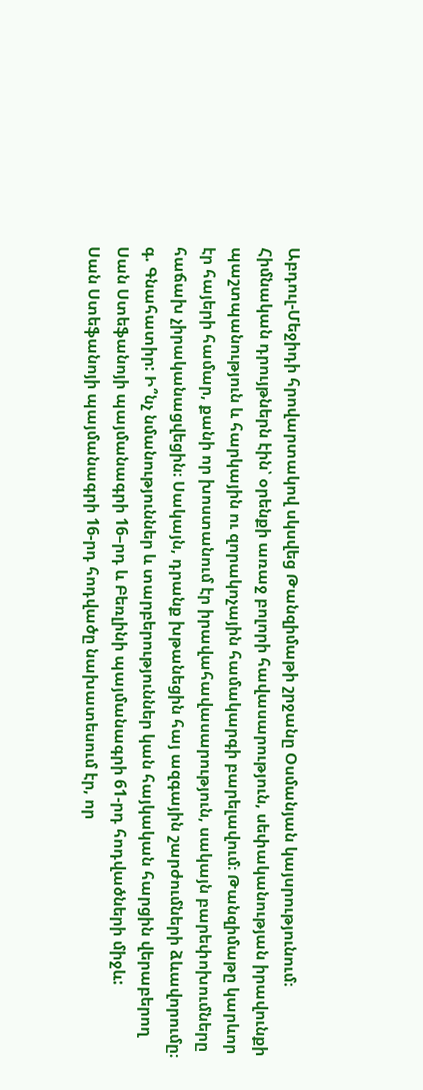Աբդուլ-Մեջիդի հրովարտակով սկսվեց Թանզիմաթի շրջանը Օսմանյան կայսրությունում։ Հիմնական դրույթներն էին՝ օրենքի առաջ բոլորի հավասարություն, սեփականության իրավունքի պաշտպանություն և հարկային ու զորակոչային համակարգի բարելավում։ Թանզիմաթը կարևոր էր հայերի համար, քանի որ խոստանում էր իրավահավասարություն, սակայն բարեփոխումները հաճախ չիրականացվեցին։ Սակայն, դրանք խթանեցին հայ ազգային շարժումների ձևավորումը։
գ. Գնահատիր: Ի՞նչ նմանություններ և տարբերություններ կան հայկական հարցին վերաբերող Սան Ստեֆանոյի պայմանագրի 16–րդ և Բեռլինի պայմանագրի 61-րդ հոդվածների միջև:
Սան Ստեֆանոյի պայմանագրի 16-րդ հոդվածը նախատեսում էր, որ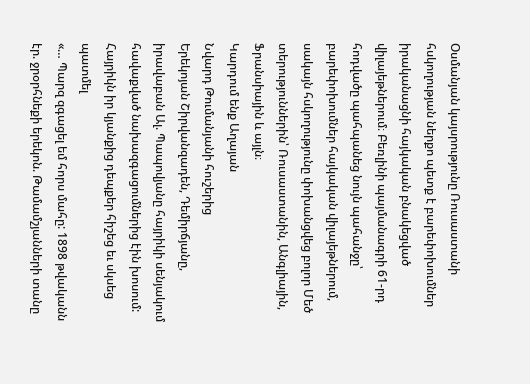Օսմանյան կայսրությունը Ռուսաստանի հսկողության ներքո պետք է բարեփոխումներ իրականացնի հայկական բնակեցված վիլայեթներում։ Բեռլինի պայմանագրի 61-րդ հոդվածը պահպանեց նույն պահանջը՝ բարեփոխումներ հայկական վիլայեթներում, սակայն հսկողությունը փոխանցվեց բոլոր Մեծ տերություններին՝ Ռուսաստանին, Անգլիային, Ֆրանսիային և այլն։
Կարդում ենք Աղայան
Նվարդ Թումանյանի հուշերից
Երեկոյան Շիրվանզադեն, Դեմիրճյանը, իրավաբան Ալ. Պապովյանը հայրիկի սենյակում հավաքված նախազգացումներից էին խոսում:
Հայրիկն իր կյանքից դեպքեր հիշեց եւ սկսեց պատմել
«… Պարզ զգացել եմ հորս մահը: 1898 թվականն էր. ջրօրհնեքի երեկոն. Թամամշյանների տանը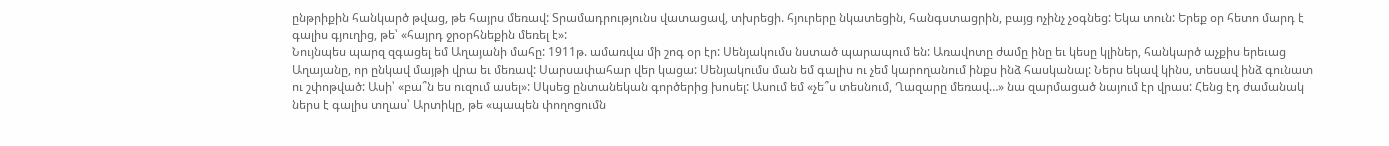ընթրիքին հանկարծ թվաց, թե հայրս մեռավ: Տրամադրությունս վատացավ, տխրեցի. հյուրերը նկատեցին, հանգստացրին, բայց ոչինչ չօգնեց: Եկա տուն: Երեք օր հետո մարդ է գալիս գյուղից, թե՝ «հայրդ ջրօրհնեքին մեռել է»:
Նույնպես պարզ զգացել եմ Աղայանի մահը: 1911թ. ամառվա մի շոգ օր էր: Սենյակումս նստած պարապում են: Առավոտը ժամը ինը եւ կեսը կլիներ, հանկարծ աչքիս երեւաց Աղայանը, որ ընկավ մայթի վրա եւ մեռավ: Սարսափահար վեր կացա: Սենյակումս ման եմ գալիս ու չեմ կարողանում ինքս ինձ հասկանալ: Ներս եկավ կինս, տեսավ ինձ գունատ ու շփոթված: Ասի՝ «բա՞ն ես ուզում ասել»: Սկսեց ընտանեկան գործերից խոսել: Ասում եմ «չե՞ս տեսնում, Ղազարը մեռավ…» նա զարմացած նայում էր վրաս: Հենց էդ ժամանակ ներս է գալիս տղաս՝ Արտիկը, թե «պապեն փողոցումն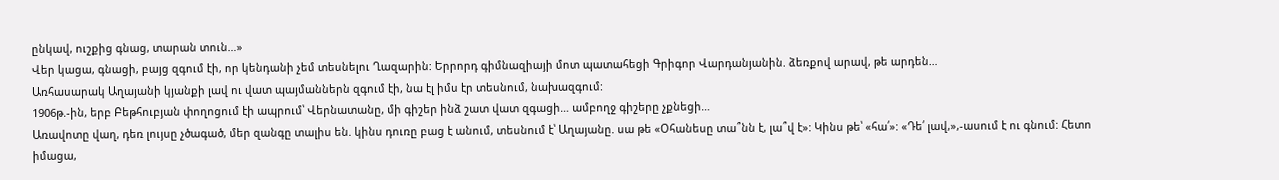ընկավ, ուշքից գնաց, տարան տուն…»
Վեր կացա, գնացի, բայց զգում էի, որ կենդանի չեմ տեսնելու Ղազարին: Երրորդ գիմնազիայի մոտ պատահեցի Գրիգոր Վարդանյանին. ձեռքով արավ, թե արդեն…
Առհասարակ Աղայանի կյանքի լավ ու վատ պայմաններն զգում էի, նա էլ իմս էր տեսնում, նախազգում:
1906թ.-ին, երբ Բեթհուբյան փողոցում էի ապրում՝ Վերնատանը, մի գիշեր ինձ շատ վատ զգացի… ամբողջ գիշերը չքնեցի…
Առավոտը վաղ, դեռ լույսը չծագած, մեր զանգը տալիս են. կինս դուռը բաց է անում, տեսնում է՝ Աղայանը. սա թե «Օհանեսը տա՞նն է, լա՞վ է»: Կինս թե՝ «հա՛»: «Դե՛ լավ,»,-ասում է ու գնում: Հետո իմացա,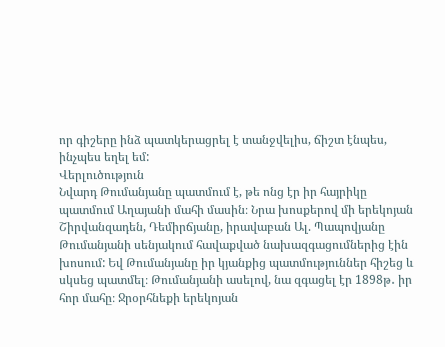որ գիշերը ինձ պատկերացրել է տանջվելիս, ճիշտ էնպես, ինչպես եղել եմ:
Վերլուծություն
Նվարդ Թումանյանը պատմում է, թե ոնց էր իր հայրիկը պատմում Աղայանի մահի մասին։ Նրա խոսքերով մի երեկոյան Շիրվանզադեն, Դեմիրճյանը, իրավաբան Ալ. Պապովյանը Թումանյանի սենյակում հավաքված նախազգացումներից էին խոսում: Եվ Թումանյանը իր կյանքից պատմություններ հիշեց և սկսեց պատմել։ Թումանյանի ասելով, նա զգացել էր 1898թ․ իր հոր մահը։ Ջրօրհնեքի երեկոյան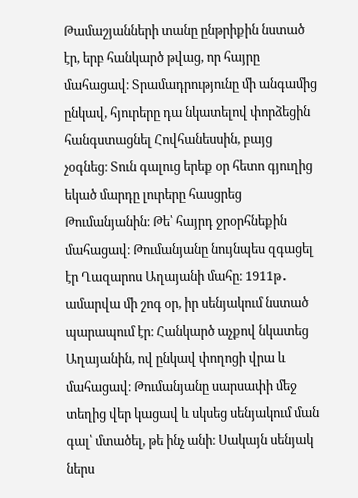Թամաշյանների տանը ընթրիքին նստած էր, երբ հանկարծ թվաց, որ հայրը մահացավ։ Տրամադրությունը մի անգամից ընկավ, հյուրերը դա նկատելով փորձեցին հանգստացնել Հովհանեսսին, բայց չօգնեց։ Տուն գալուց երեք օր հետո գյուղից եկած մարդը լուրերը հասցրեց Թումանյանին։ Թե՝ հայրդ ջրօրհնեքին մահացավ։ Թումանյանը նույնպես զգացել էր Ղազարոս Աղայանի մահը։ 1911թ․ ամարվա մի շոգ օր, իր սենյակում նստած պարապում էր։ Հանկարծ աչքով նկատեց Աղայանին, ով ընկավ փողոցի վրա և մահացավ։ Թումանյանը սարսափի մեջ տեղից վեր կացավ և սկսեց սենյակում ման գալ՝ մտածել, թե ինչ անի։ Սակայն սենյակ ներս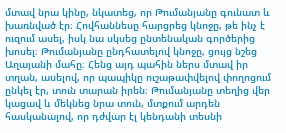մտավ նրա կինը, նկատեց, որ Թումանյանը գունատ և խառնված էր։ Հովհաննեսը հարցրեց կնոջը, թե ինչ է ուզում ասել, իսկ նա սկսեց ընտենական գործերից խոսել։ Թումանյանը ընդհատելով կնոջը, ցույց նշեց Աղայանի մահը։ Հենց այդ պահին ներս մտավ իր տղան, ասելով, որ պապիկը ուշաթափվելով փողոցում ընկել էր, տուն տարան իրեն։ Թումանյանը տեղից վեր կացավ և մեկնեց նրա տուն, մտքում արդեն հասկանալով, որ դժվար էլ կենդանի տեսնի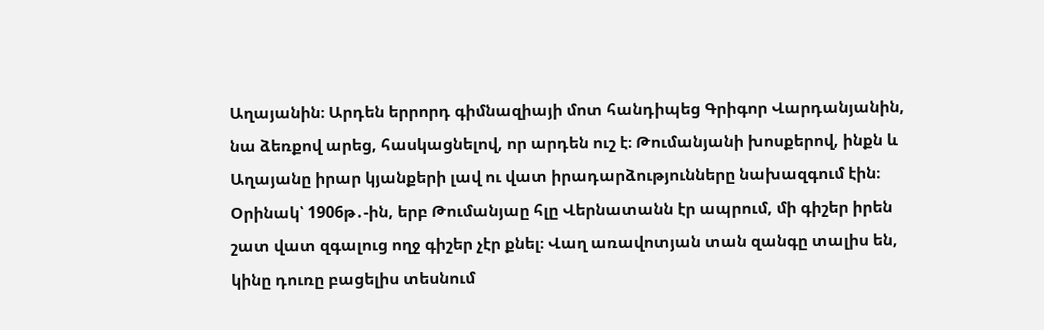Աղայանին։ Արդեն երրորդ գիմնազիայի մոտ հանդիպեց Գրիգոր Վարդանյանին, նա ձեռքով արեց, հասկացնելով, որ արդեն ուշ է։ Թումանյանի խոսքերով, ինքն և Աղայանը իրար կյանքերի լավ ու վատ իրադարձությունները նախազգում էին։ Օրինակ՝ 1906թ․-ին, երբ Թումանյաը հլը Վերնատանն էր ապրում, մի գիշեր իրեն շատ վատ զգալուց ողջ գիշեր չէր քնել։ Վաղ առավոտյան տան զանգը տալիս են, կինը դուռը բացելիս տեսնում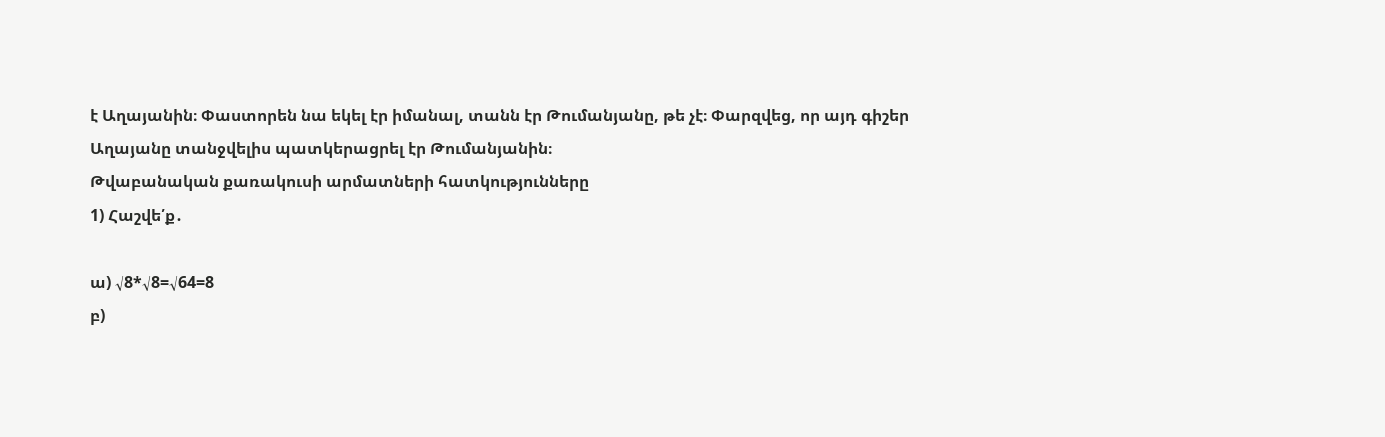է Աղայանին։ Փաստորեն նա եկել էր իմանալ, տանն էր Թումանյանը, թե չէ։ Փարզվեց, որ այդ գիշեր Աղայանը տանջվելիս պատկերացրել էր Թումանյանին։
Թվաբանական քառակուսի արմատների հատկությունները
1) Հաշվե՛ք․

ա) √8*√8=√64=8
բ)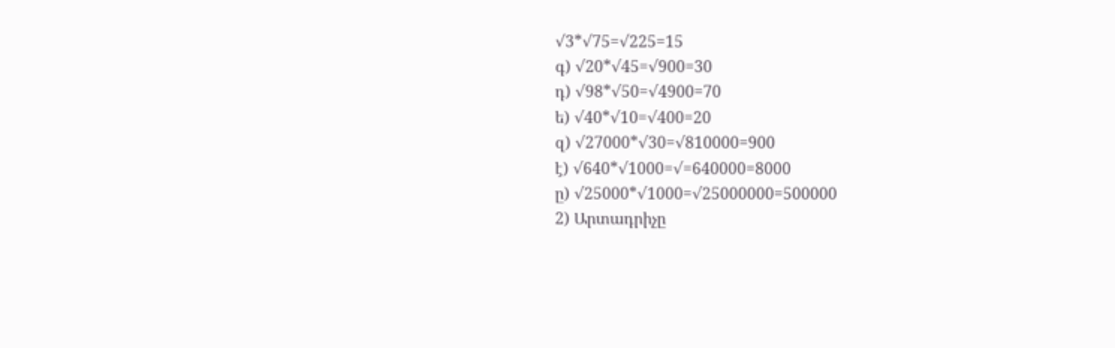√3*√75=√225=15
գ) √20*√45=√900=30
դ) √98*√50=√4900=70
ե) √40*√10=√400=20
զ) √27000*√30=√810000=900
է) √640*√1000=√=640000=8000
ը) √25000*√1000=√25000000=500000
2) Արտադրիչը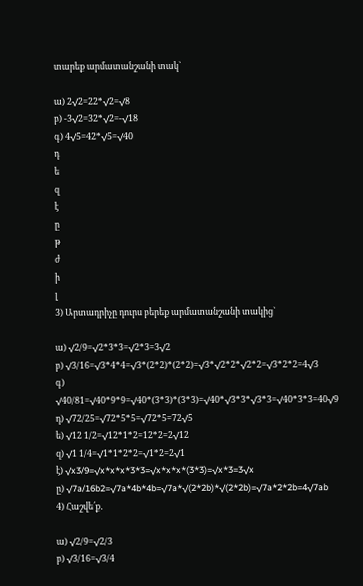տարեք արմատանշանի տակ`

ա) 2√2=22*√2=√8
բ) -3√2=32*√2=-√18
գ) 4√5=42*√5=√40
դ
ե
զ
է
ը
թ
ժ
ի
լ
3) Արտադրիչը դուրս բերեք արմատանշանի տակից`

ա) √2/9=√2*3*3=√2*3=3√2
բ) √3/16=√3*4*4=√3*(2*2)*(2*2)=√3*√2*2*√2*2=√3*2*2=4√3
գ) √40/81=√40*9*9=√40*(3*3)*(3*3)=√40*√3*3*√3*3=√40*3*3=40√9
դ) √72/25=√72*5*5=√72*5=72√5
ե) √12 1/2=√12*1*2=12*2=2√12
զ) √1 1/4=√1*1*2*2=√1*2=2√1
է) √x3/9=√x*x*x*3*3=√x*x*x*(3*3)=√x*3=3√x
ը) √7a/16b2=√7a*4b*4b=√7a*√(2*2b)*√(2*2b)=√7a*2*2b=4√7ab
4) Հաշվե՛ք․

ա) √2/9=√2/3
բ) √3/16=√3/4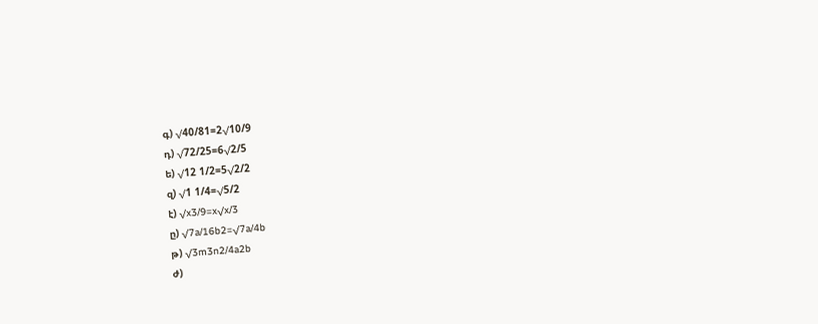գ) √40/81=2√10/9
դ) √72/25=6√2/5
ե) √12 1/2=5√2/2
զ) √1 1/4=√5/2
է) √x3/9=x√x/3
ը) √7a/16b2=√7a/4b
թ) √3m3n2/4a2b
ժ)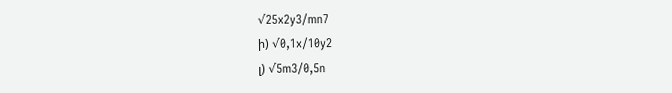√25x2y3/mn7
ի) √0,1x/10y2
լ) √5m3/0,5n